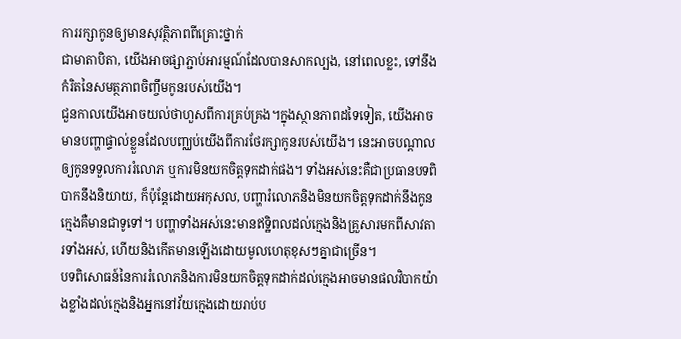ការរក្សាកូនឲ្យមានសុវត្ថិភាពពីគ្រោះថ្នាក់
ជាមាតាបិតា, យើងអាចផ្សាភ្ជាប់អារម្មណ៍ដែលបានសាកល្បង, នៅពេលខ្លះ, ទៅនឹង កំរិតនៃសមត្ថភាពចិញ្ចឹមកូនរបស់យើង។
ជួនកាលយើងអាចយល់ថាហួសពីការគ្រប់គ្រង។ក្នុងស្ថានភាពដទៃទៀត, យើងអាចមានបញ្ហាផ្ទាល់ខ្លួនដែលបញ្ឈប់យើងពីការថែរក្សាកូនរបស់យើង។ នេះអាចបណ្ដាលឲ្យកូនទទួលការរំលោភ ឬការមិនយកចិត្ដទុកដាក់ផង។ ទាំងអស់នេះគឺជាប្រធានបទពិបាកនឹងនិយាយ, ក៏ប៉ុន្ដែដោយអកុសល, បញ្ហារំលោភនិងមិនយកចិត្ដទុកដាក់នឹងកូនក្មេងគឺមានជាទូទៅ។ បញ្ហាទាំងអស់នេះមានឥទ្ឋិពលដល់ក្មេងនិងគ្រួសារមកពីសាវតារទាំងអស់, ហើយនិងកើតមានឡើងដោយមូលហេតុខុសៗគ្នាជាច្រើន។
បទពិសោធន៍នៃការរំលោភនិងការមិនយកចិត្ដទុកដាក់ដល់ក្មេងអាចមានផលវិបាកយ៉ាងខ្លាំងដល់ក្មេងនិងអ្នកនៅវ័យក្មេងដោយរាប់ប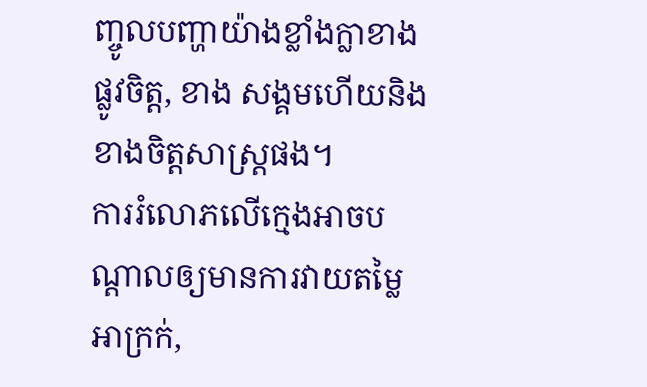ញ្ចូលបញ្ហាយ៉ាងខ្លាំងក្លាខាងផ្លូវចិត្ដ, ខាង សង្គមហើយនិងខាងចិត្ដសាស្រ្ដផង។
ការរំលោភលើក្មេងអាចបណ្ដាលឲ្យមានការវាយតម្លៃអាក្រក់,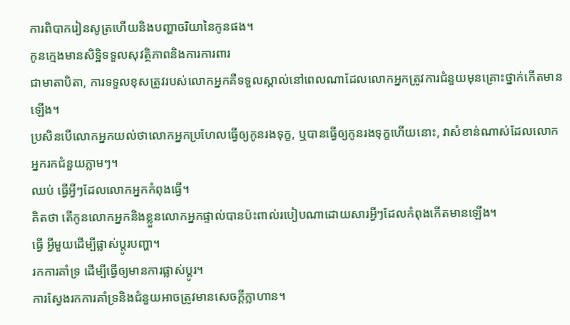ការពិបាករៀនសូត្រហើយនិងបញ្ហាចរិយានៃកូនផង។
កូនក្មេងមានសិទិ្ឋទទួលសុវត្ថិភាពនិងការការពារ
ជាមាតាបិតា, ការទទួលខុសត្រូវរបស់លោកអ្នកគឺទទួលស្គាល់នៅពេលណាដែលលោកអ្នកត្រូវការជំនួយមុនគ្រោះថ្នាក់កើតមានឡើង។
ប្រសិនបើលោកអ្នកយល់ថាលោកអ្នកប្រហែលធ្វើឲ្យកូនរងទុក្ខ, ឬបានធ្វើឲ្យកូនរងទុក្ខហើយនោះ, វាសំខាន់ណាស់ដែលលោកអ្នករកជំនួយភ្លាមៗ។
ឈប់ ធ្វើអ្វីៗដែលលោកអ្នកកំពុងធ្វើ។
គិតថា តើកូនលោកអ្នកនិងខ្លួនលោកអ្នកផ្ទាល់បានប៉ះពាល់របៀបណាដោយសារអ្វីៗដែលកំពុងកើតមានឡើង។
ធ្វើ អ្វីមួយដើម្បីផ្លាស់ប្ដូរបញ្ហា។
រកការគាំទ្រ ដើម្បីធ្វើឲ្យមានការផ្លាស់ប្ដូរ។
ការស្វែងរកការគាំទ្រនិងជំនួយអាចត្រូវមានសេចក្ដីក្លាហាន។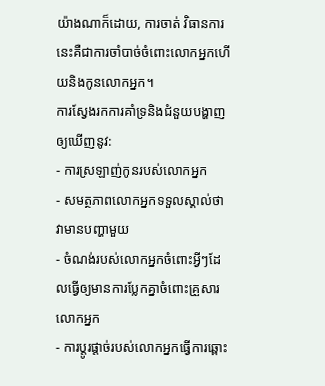យ៉ាងណាក៏ដោយ, ការចាត់ វិធានការនេះគឺជាការចាំបាច់ចំពោះលោកអ្នកហើយនិងកូនលោកអ្នក។
ការស្វែងរកការគាំទ្រនិងជំនួយបង្ហាញឲ្យឃើញនូវ:
- ការស្រឡាញ់កូនរបស់លោកអ្នក
- សមត្ថភាពលោកអ្នកទទួលស្គាល់ថា វាមានបញ្ហាមួយ
- ចំណង់របស់លោកអ្នកចំពោះអ្វីៗដែលធ្វើឲ្យមានការប្លែកគ្នាចំពោះគ្រួសារលោកអ្នក
- ការប្ដូរផ្ដាច់របស់លោកអ្នកធ្វើការឆ្ពោះ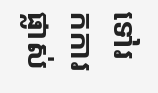ទៅរកការផ្លាស់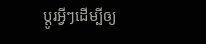ប្ដូរអ្វីៗដើម្បីឲ្យ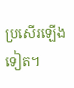ប្រសើរឡើងទៀត។